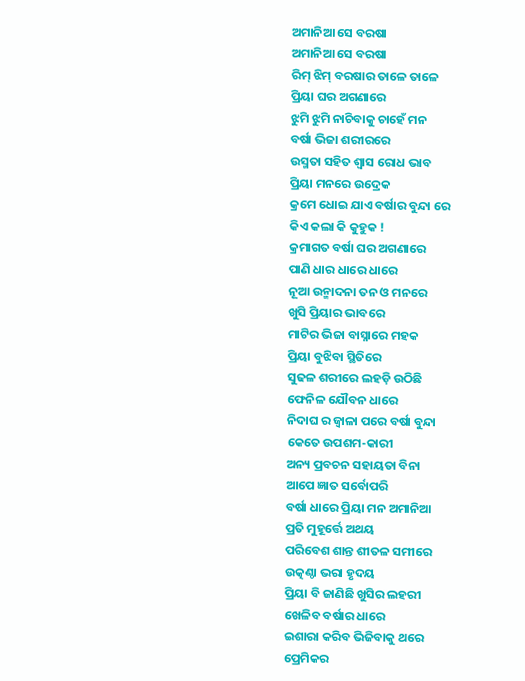ଅମାନିଆ ସେ ବରଷା
ଅମାନିଆ ସେ ବରଷା
ରିମ୍ ଝିମ୍ ବରଷାର ତାଳେ ତାଳେ
ପ୍ରିୟା ଘର ଅଗଣାରେ
ଝୁମି ଝୁମି ନାଚିବାକୁ ଚାହେଁ ମନ
ବର୍ଷା ଭିଜା ଶରୀରରେ
ଉସ୍ମତା ସହିତ ଶ୍ବାସ ରୋଧ ଭାବ
ପ୍ରିୟା ମନରେ ଉଦ୍ରେକ
କ୍ରମେ ଧୋଇ ଯାଏ ବର୍ଷାର ବୁନ୍ଦା ରେ
କିଏ କଲା କି କୁହୁକ !
କ୍ରମାଗତ ବର୍ଷା ଘର ଅଗଣାରେ
ପାଣି ଧାର ଧାରେ ଧାରେ
ନୂଆ ଉନ୍ମାଦନା ତନ ଓ ମନରେ
ଖୁସି ପ୍ରିୟାର ଭାବରେ
ମାଟିର ଭିଜା ବାସ୍ନାରେ ମହକ
ପ୍ରିୟା ବୁଝିବା ସ୍ଥିତିରେ
ସୁଢଳ ଶରୀରେ ଲହଡ଼ି ଉଠିଛି
ଫେନିଳ ଯୌବନ ଧାରେ
ନିଦାଘ ର ଜ୍ଵାଳା ପରେ ବର୍ଷା ବୁନ୍ଦା
କେତେ ଉପଶମ-କାରୀ
ଅନ୍ୟ ପ୍ରବଚନ ସହାୟତା ବିନା
ଆପେ ଜ୍ଞାତ ସର୍ବୋପରି
ବର୍ଷା ଧାରେ ପ୍ରିୟା ମନ ଅମାନିଆ
ପ୍ରତି ମୁହୂର୍ତ୍ତେ ଅଥୟ
ପରିବେଶ ଶାନ୍ତ ଶୀତଳ ସମୀରେ
ଉତ୍କଣ୍ଠା ଭରା ହୃଦୟ
ପ୍ରିୟା ବି ଜାଣିଛି ଖୁସିର ଲହରୀ
ଖେଳିବ ବର୍ଷାର ଧାରେ
ଇଶାରା କରିବ ଭିଜିବାକୁ ଥରେ
ପ୍ରେମିକର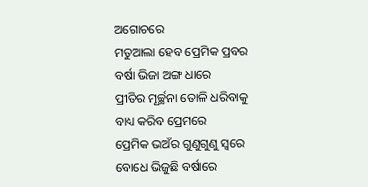ଅଗୋଚରେ
ମତୁଆଲା ହେବ ପ୍ରେମିକ ପ୍ରବର
ବର୍ଷା ଭିଜା ଅଙ୍ଗ ଧାରେ
ପ୍ରୀତିର ମୂର୍ଚ୍ଛନା ତୋଳି ଧରିବାକୁ
ବାଧ୍ୟ କରିବ ପ୍ରେମରେ
ପ୍ରେମିକ ଭଅଁର ଗୁଣୁଗୁଣୁ ସ୍ୱରେ
ବୋଧେ ଭିଜୁଛି ବର୍ଷାରେ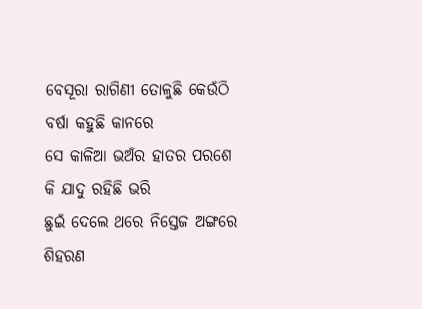ବେସୂରା ରାଗିଣୀ ତୋଳୁଛି କେଉଁଠି
ବର୍ଷା କହୁଛି କାନରେ
ସେ କାଳିଆ ଭଅଁର ହାତର ପରଶେ
କି ଯାଦୁ ରହିଛି ଭରି
ଛୁଇଁ ଦେଲେ ଥରେ ନିସ୍ତେଜ ଅଙ୍ଗରେ
ଶିହରଣ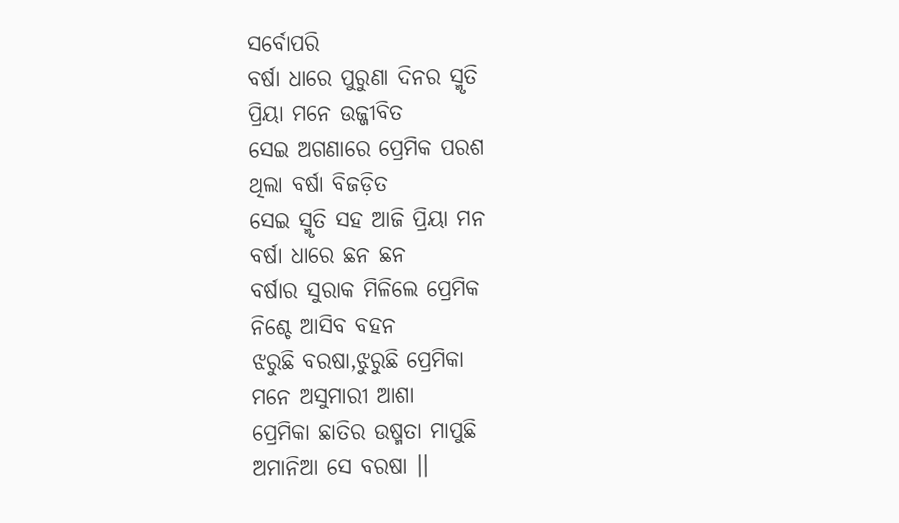ସର୍ବୋପରି
ବର୍ଷା ଧାରେ ପୁରୁଣା ଦିନର ସ୍ମୃତି
ପ୍ରିୟା ମନେ ଉଜ୍ଜୀବିତ
ସେଇ ଅଗଣାରେ ପ୍ରେମିକ ପରଶ
ଥିଲା ବର୍ଷା ବିଜଡ଼ିତ
ସେଇ ସ୍ମୃତି ସହ ଆଜି ପ୍ରିୟା ମନ
ବର୍ଷା ଧାରେ ଛନ ଛନ
ବର୍ଷାର ସୁରାକ ମିଳିଲେ ପ୍ରେମିକ
ନିଶ୍ଚେ ଆସିବ ବହନ
ଝରୁଛି ବରଷା,ଝୁରୁଛି ପ୍ରେମିକା
ମନେ ଅସୁମାରୀ ଆଶା
ପ୍ରେମିକା ଛାତିର ଉଷ୍ମତା ମାପୁଛି
ଅମାନିଆ ସେ ବରଷା ।।